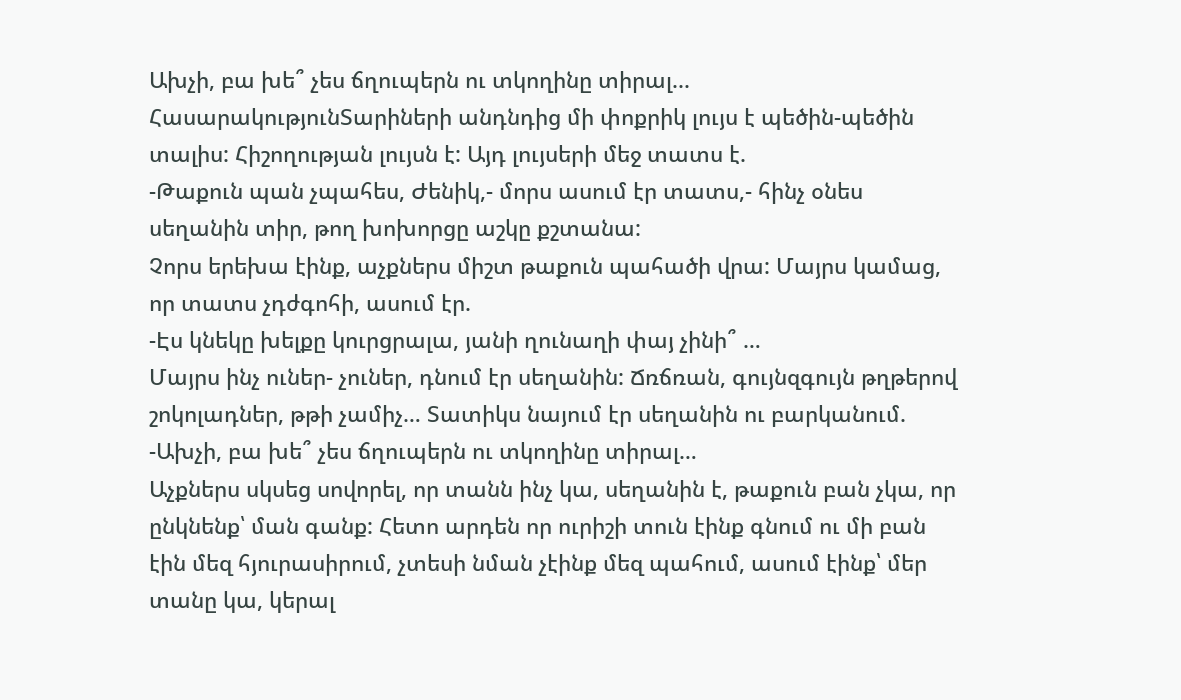Ախչի, բա խե՞ չես ճղուպերն ու տկողինը տիրալ...
ՀասարակությունՏարիների անդնդից մի փոքրիկ լույս է պեծին-պեծին տալիս: Հիշողության լույսն է: Այդ լույսերի մեջ տատս է.
-Թաքուն պան չպահես, Ժենիկ,- մորս ասում էր տատս,- հինչ օնես սեղանին տիր, թող խոխորցը աշկը քշտանա:
Չորս երեխա էինք, աչքներս միշտ թաքուն պահածի վրա: Մայրս կամաց, որ տատս չդժգոհի, ասում էր.
-Էս կնեկը խելքը կուրցրալա, յանի ղունաղի փայ չինի՞ …
Մայրս ինչ ուներ- չուներ, դնում էր սեղանին: Ճռճռան, գույնզգույն թղթերով շոկոլադներ, թթի չամիչ… Տատիկս նայում էր սեղանին ու բարկանում. -Ախչի, բա խե՞ չես ճղուպերն ու տկողինը տիրալ…
Աչքներս սկսեց սովորել, որ տանն ինչ կա, սեղանին է, թաքուն բան չկա, որ ընկնենք՝ ման գանք: Հետո արդեն որ ուրիշի տուն էինք գնում ու մի բան էին մեզ հյուրասիրում, չտեսի նման չէինք մեզ պահում, ասում էինք՝ մեր տանը կա, կերալ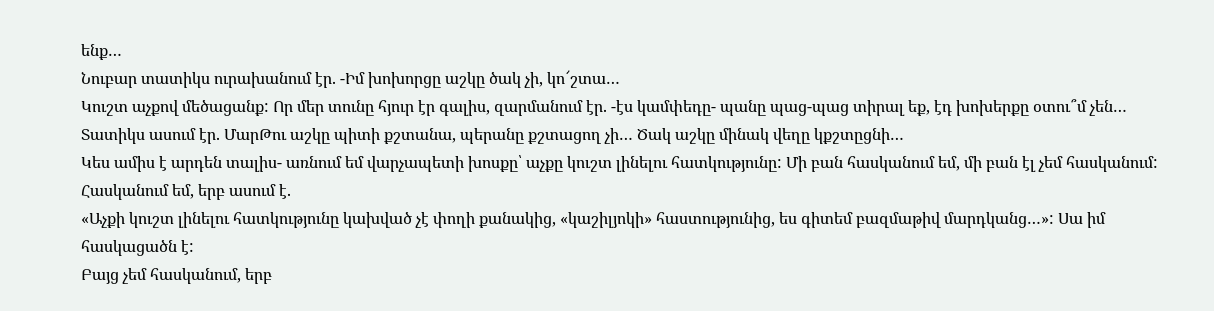ենք…
Նուբար տատիկս ուրախանում էր. -Իմ խոխորցը աշկը ծակ չի, կո՜շտա…
Կուշտ աչքով մեծացանք: Որ մեր տունը հյուր էր գալիս, զարմանում էր. -էս կամփեդը- պանը պաց-պաց տիրալ եք, էդ խոխերքը օտու՞մ չեն…
Տատիկս ասում էր. ՄարԹու աշկը պիտի քշտանա, պերանը քշտացող չի… Ծակ աշկը մինակ վեղը կքշտըցնի…
Կես ամիս է արդեն տալիս- առնում եմ վարչապետի խոսքը՝ աչքը կուշտ լինելու հատկությունը: Մի բան հասկանում եմ, մի բան էլ չեմ հասկանում: Հասկանում եմ, երբ ասում է.
«Աչքի կուշտ լինելու հատկությունը կախված չէ փողի քանակից, «կաշիլյոկի» հաստությունից, ես գիտեմ բազմաթիվ մարդկանց…»: Սա իմ հասկացածն է:
Բայց չեմ հասկանում, երբ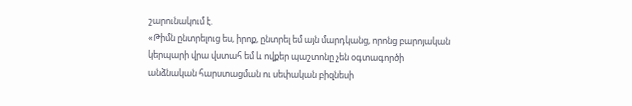շարունակում է.
«Թիմն ընտրելուց ես, իրոք, ընտրել եմ այն մարդկանց, որոնց բարոյական կերպարի վրա վստահ եմ և ովքեր պաշտոնը չեն օգտագործի անձնական հարստացման ու սեփական բիզնեսի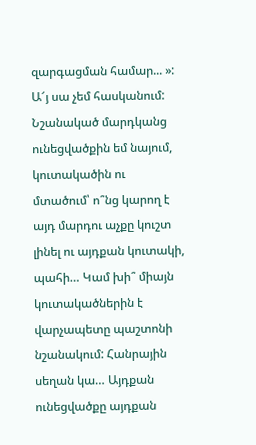զարգացման համար... »:
Ա՜յ սա չեմ հասկանում: Նշանակած մարդկանց ունեցվածքին եմ նայում, կուտակածին ու մտածում՝ ո՞նց կարող է այդ մարդու աչքը կուշտ լինել ու այդքան կուտակի, պահի… Կամ խի՞ միայն կուտակածներին է վարչապետը պաշտոնի նշանակում: Հանրային սեղան կա… Այդքան ունեցվածքը այդքան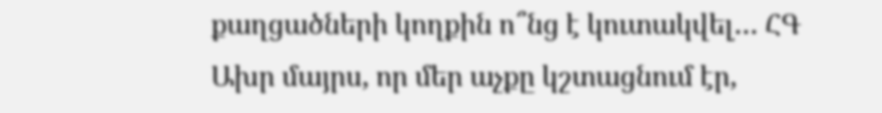քաղցածների կողքին ո՞նց է կուտակվել… ՀԳ Ախր մայրս, որ մեր աչքը կշտացնում էր,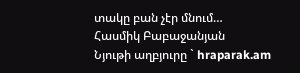տակը բան չէր մնում…
Հասմիկ Բաբաջանյան
Նյութի աղբյուրը ` hraparak.am